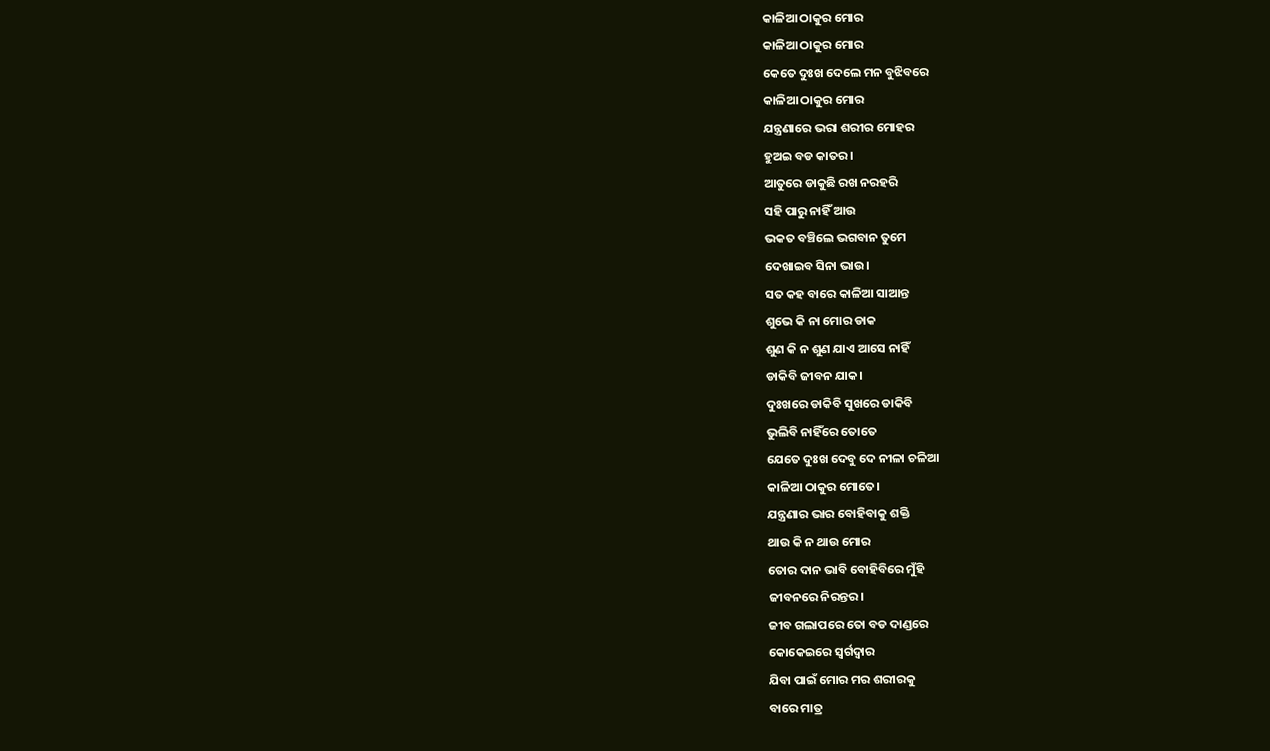କାଳିଆ ଠାକୁର ମୋର
କାଳିଆ ଠାକୁର ମୋର
କେତେ ଦୁଃଖ ଦେଲେ ମନ ବୁଝିବରେ
କାଳିଆ ଠାକୁର ମୋର
ଯନ୍ତ୍ରଣାରେ ଭରା ଶରୀର ମୋହର
ହୁଅଇ ବଡ କାତର।
ଆତୁରେ ଡାକୁଛି ରଖ ନରହରି
ସହି ପାରୁ ନାହିଁ ଆଉ
ଭକତ ବଞ୍ଚିଲେ ଭଗବାନ ତୁମେ
ଦେଖାଇବ ସିନା ଭାଉ।
ସତ କହ ବାରେ କାଳିଆ ସାଆନ୍ତ
ଶୁଭେ କି ନା ମୋର ଡାକ
ଶୁଣ କି ନ ଶୁଣ ଯାଏ ଆସେ ନାହିଁ
ଡାକିବି ଜୀବନ ଯାକ।
ଦୁଃଖରେ ଡାକିବି ସୁଖରେ ଡାକିବି
ଭୁଲିବି ନାହିଁରେ ତୋତେ
ଯେତେ ଦୁଃଖ ଦେବୁ ଦେ ନୀଳା ଚଳିଆ
କାଳିଆ ଠାକୁର ମୋତେ।
ଯନ୍ତ୍ରଣାର ଭାର ବୋହିବାକୁ ଶକ୍ତି
ଥାଉ କି ନ ଥାଉ ମୋର
ତୋର ଦାନ ଭାବି ବୋହିବିରେ ମୁଁହି
ଜୀବନରେ ନିରନ୍ତର।
ଜୀବ ଗଲାପରେ ତୋ ବଡ ଦାଣ୍ଡରେ
କୋକେଇରେ ସ୍ଵର୍ଗଦ୍ଵାର
ଯିବା ପାଇଁ ମୋର ମର ଶରୀରକୁ
ବାରେ ମାତ୍ର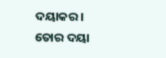ଦୟାକର।
ତୋର ଦୟା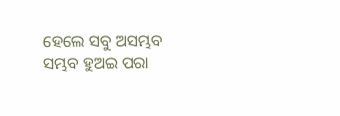ହେଲେ ସବୁ ଅସମ୍ଭବ
ସମ୍ଭବ ହୁଅଇ ପରା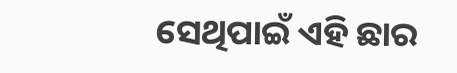ସେଥିପାଇଁ ଏହି ଛାର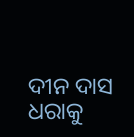ଦୀନ ଦାସ
ଧରାକୁ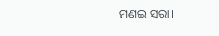ମଣଇ ସରା।